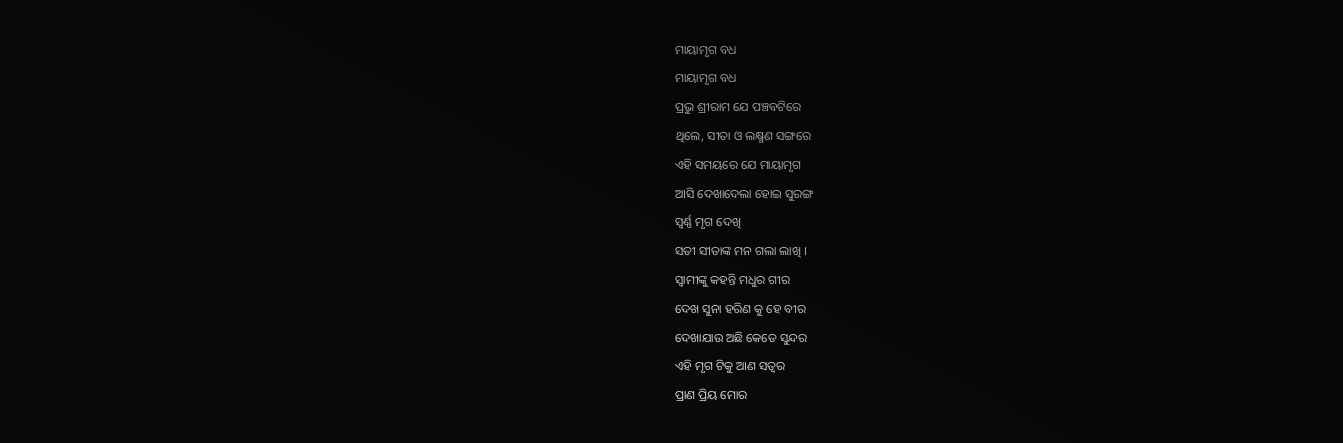ମାୟାମୃଗ ବଧ
ମାୟାମୃଗ ବଧ
ପ୍ରଭୁ ଶ୍ରୀରାମ ଯେ ପଞ୍ଚବଟିରେ
ଥିଲେ, ସୀତା ଓ ଲକ୍ଷ୍ମଣ ସଙ୍ଗରେ
ଏହି ସମୟରେ ଯେ ମାୟାମୃଗ
ଆସି ଦେଖାଦେଲା ହୋଇ ସୁରଙ୍ଗ
ସ୍ବର୍ଣ୍ଣ ମୃଗ ଦେଖି
ସତୀ ସୀତାଙ୍କ ମନ ଗଲା ଲାଖି ।
ସ୍ୱାମୀଙ୍କୁ କହନ୍ତି ମଧୁର ଗୀର
ଦେଖ ସୁନା ହରିଣ କୁ ହେ ବୀର
ଦେଖାଯାଉ ଅଛି କେଡେ ସୁନ୍ଦର
ଏହି ମୃଗ ଟିକୁ ଆଣ ସତ୍ୱର
ପ୍ରାଣ ପ୍ରିୟ ମୋର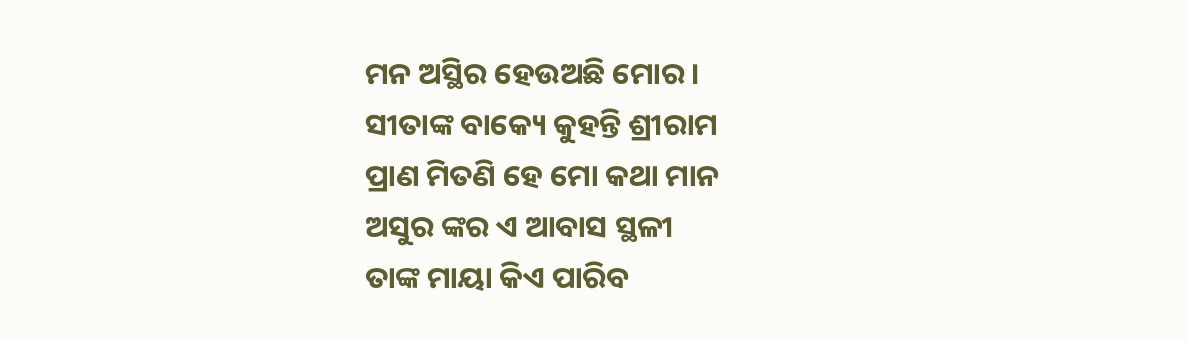ମନ ଅସ୍ଥିର ହେଉଅଛି ମୋର ।
ସୀତାଙ୍କ ବାକ୍ୟେ କୁହନ୍ତି ଶ୍ରୀରାମ
ପ୍ରାଣ ମିତଣି ହେ ମୋ କଥା ମାନ
ଅସୁର ଙ୍କର ଏ ଆବାସ ସ୍ଥଳୀ
ତାଙ୍କ ମାୟା କିଏ ପାରିବ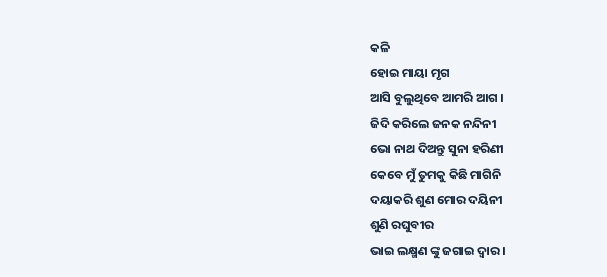କଳି
ହୋଇ ମାୟା ମୃଗ
ଆସି ବୁଲୁଥିବେ ଆମରି ଆଗ ।
ଜିଦି କରିଲେ ଜନକ ନନ୍ଦିନୀ
ଭୋ ନାଥ ଦିଅନ୍ତୁ ସୁନା ହରିଣୀ
କେବେ ମୁଁ ତୁମକୁ କିଛି ମାଗିନି
ଦୟାକରି ଶୁଣ ମୋର ଦୟିନୀ
ଶୁଣି ରଘୁବୀର
ଭାଇ ଲକ୍ଷ୍ମଣ ଙ୍କୁ ଜଗାଇ ଦ୍ୱାର ।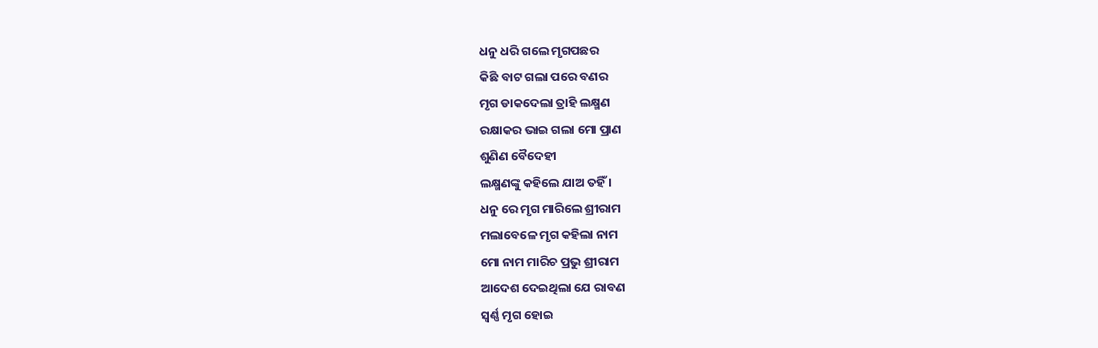ଧନୁ ଧରି ଗଲେ ମୃଗପଛର
କିଛି ବାଟ ଗଲା ପରେ ବଣର
ମୃଗ ଡାକଦେଲା ତ୍ରାହି ଲକ୍ଷ୍ମଣ
ରକ୍ଷାକର ଭାଇ ଗଲା ମୋ ପ୍ରାଣ
ଶୁଣିଣ ବୈଦେହୀ
ଲକ୍ଷ୍ମଣଙ୍କୁ କହିଲେ ଯାଅ ତହିଁ ।
ଧନୁ ରେ ମୃଗ ମାରିଲେ ଶ୍ରୀରାମ
ମଲାବେଳେ ମୃଗ କହିଲା ନାମ
ମୋ ନାମ ମାରିଚ ପ୍ରଭୁ ଶ୍ରୀରାମ
ଆଦେଶ ଦେଇଥିଲା ଯେ ରାବଣ
ସ୍ୱର୍ଣ୍ଣ ମୃଗ ହୋଇ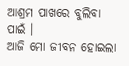ଆଶ୍ରମ ପାଖରେ ବୁଲିବା ପାଇଁ ।
ଆଜି ମୋ ଜୀବନ ହୋଇଲା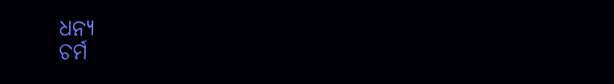ଧନ୍ୟ
ଚର୍ମ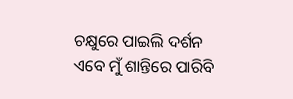ଚକ୍ଷୁରେ ପାଇଲି ଦର୍ଶନ
ଏବେ ମୁଁ ଶାନ୍ତିରେ ପାରିବି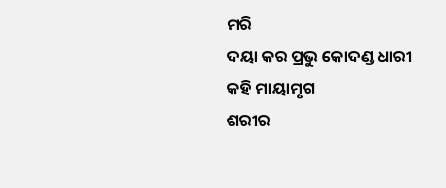ମରି
ଦୟା କର ପ୍ରଭୁ କୋଦଣ୍ଡ ଧାରୀ
କହି ମାୟାମୃଗ
ଶରୀର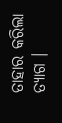ତାହାର କରିଲା ତ୍ୟାଗ ।